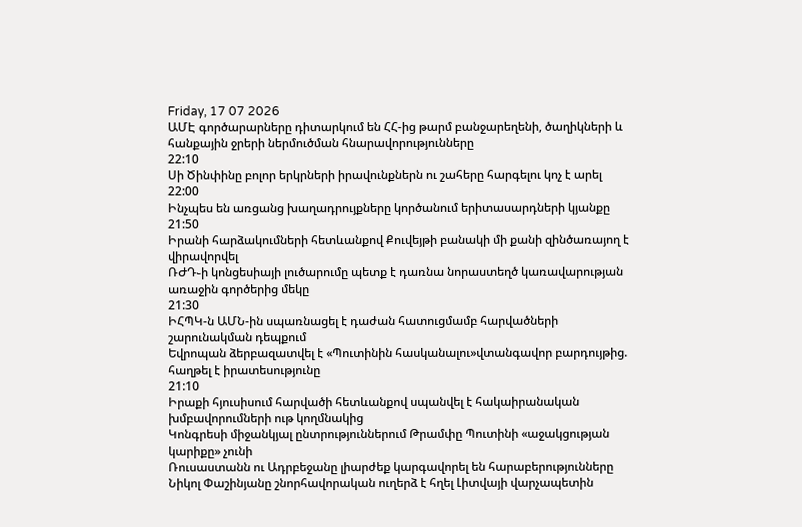Friday, 17 07 2026
ԱՄԷ գործարարները դիտարկում են ՀՀ-ից թարմ բանջարեղենի, ծաղիկների և հանքային ջրերի ներմուծման հնարավորությունները
22:10
Սի Ծինփինը բոլոր երկրների իրավունքներն ու շահերը հարգելու կոչ է արել
22:00
Ինչպես են առցանց խաղադրույքները կործանում երիտասարդների կյանքը
21:50
Իրանի հարձակումների հետևանքով Քուվեյթի բանակի մի քանի զինծառայող է վիրավորվել
ՌԺԴ֊ի կոնցեսիայի լուծարումը պետք է դառնա նորաստեղծ կառավարության առաջին գործերից մեկը
21:30
ԻՀՊԿ-ն ԱՄՆ-ին սպառնացել է դաժան հատուցմամբ հարվածների շարունակման դեպքում
Եվրոպան ձերբազատվել է «Պուտինին հասկանալու»վտանգավոր բարդույթից. հաղթել է իրատեսությունը
21:10
Իրաքի հյուսիսում հարվածի հետևանքով սպանվել է հակաիրանական խմբավորումների ութ կողմնակից
Կոնգրեսի միջանկյալ ընտրություններում Թրամփը Պուտինի «աջակցության կարիքը» չունի
Ռուսաստանն ու Ադրբեջանը լիարժեք կարգավորել են հարաբերությունները
Նիկոլ Փաշինյանը շնորհավորական ուղերձ է հղել Լիտվայի վարչապետին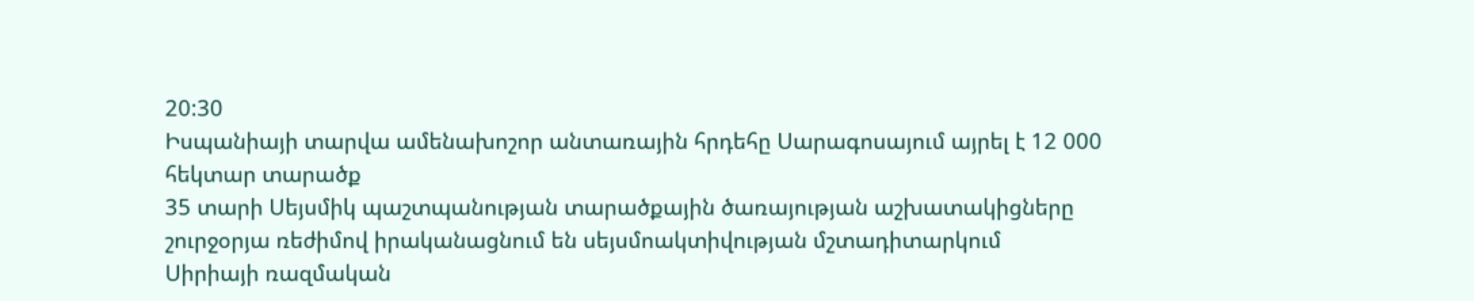20:30
Իսպանիայի տարվա ամենախոշոր անտառային հրդեհը Սարագոսայում այրել է 12 000 հեկտար տարածք
35 տարի Սեյսմիկ պաշտպանության տարածքային ծառայության աշխատակիցները շուրջօրյա ռեժիմով իրականացնում են սեյսմոակտիվության մշտադիտարկում
Սիրիայի ռազմական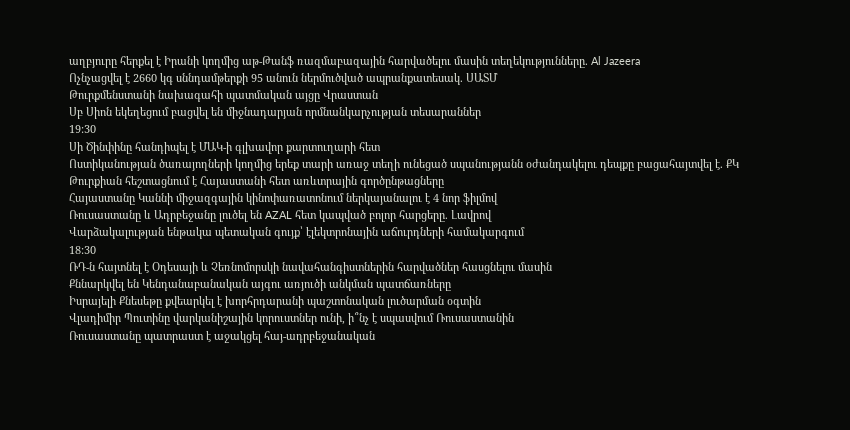աղբյուրը հերքել է Իրանի կողմից աթ-Թանֆ ռազմաբազային հարվածելու մասին տեղեկությունները. Al Jazeera
Ոչնչացվել է 2660 կգ սննդամթերքի 95 անուն ներմուծված ապրանքատեսակ. ՍԱՏՄ
Թուրքմենստանի նախագահի պատմական այցը Վրաստան
Սբ Սիոն եկեղեցում բացվել են միջնադարյան որմնանկարչության տեսարաններ
19:30
Սի Ծինփինը հանդիպել է ՄԱԿ-ի գլխավոր քարտուղարի հետ
Ոստիկանության ծառայողների կողմից երեք տարի առաջ տեղի ունեցած սպանությանն օժանդակելու դեպքը բացահայտվել է. ՔԿ
Թուրքիան հեշտացնում է Հայաստանի հետ առևտրային գործընթացները
Հայաստանը Կաննի միջազգային կինոփառատոնում ներկայանալու է 4 նոր ֆիլմով
Ռուսաստանը և Ադրբեջանը լուծել են AZAL հետ կապված բոլոր հարցերը. Լավրով
Վարձակալության ենթակա պետական գույք՝ էլեկտրոնային աճուրդների համակարգում
18:30
ՌԴ-ն հայտնել է Օդեսայի և Չեռնոմորսկի նավահանգիստներին հարվածներ հասցնելու մասին
Քննարկվել են Կենդանաբանական այգու առյուծի անկման պատճառները
Իսրայելի Քնեսեթը քվեարկել է խորհրդարանի պաշտոնական լուծարման օգտին
Վլադիմիր Պուտինը վարկանիշային կորուստներ ունի, ի՞նչ է սպասվում Ռուսաստանին
Ռուսաստանը պատրաստ է աջակցել հայ-ադրբեջանական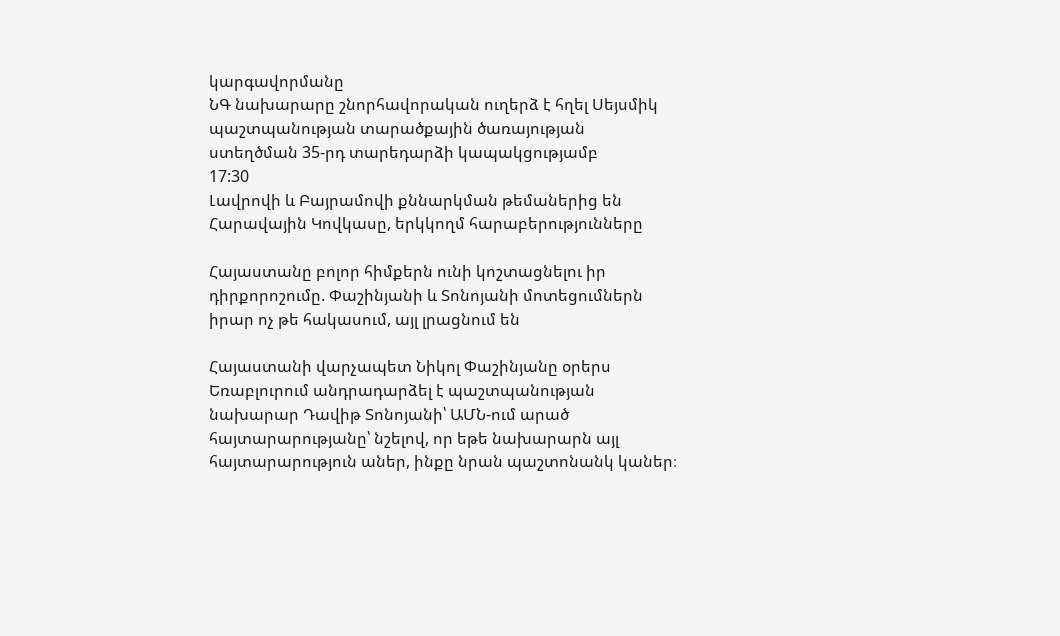կարգավորմանը
ՆԳ նախարարը շնորհավորական ուղերձ է հղել Սեյսմիկ պաշտպանության տարածքային ծառայության ստեղծման 35-րդ տարեդարձի կապակցությամբ
17:30
Լավրովի և Բայրամովի քննարկման թեմաներից են Հարավային Կովկասը, երկկողմ հարաբերությունները

Հայաստանը բոլոր հիմքերն ունի կոշտացնելու իր դիրքորոշումը. Փաշինյանի և Տոնոյանի մոտեցումներն իրար ոչ թե հակասում, այլ լրացնում են

Հայաստանի վարչապետ Նիկոլ Փաշինյանը օրերս Եռաբլուրում անդրադարձել է պաշտպանության նախարար Դավիթ Տոնոյանի՝ ԱՄՆ-ում արած հայտարարությանը՝ նշելով, որ եթե նախարարն այլ հայտարարություն աներ, ինքը նրան պաշտոնանկ կաներ։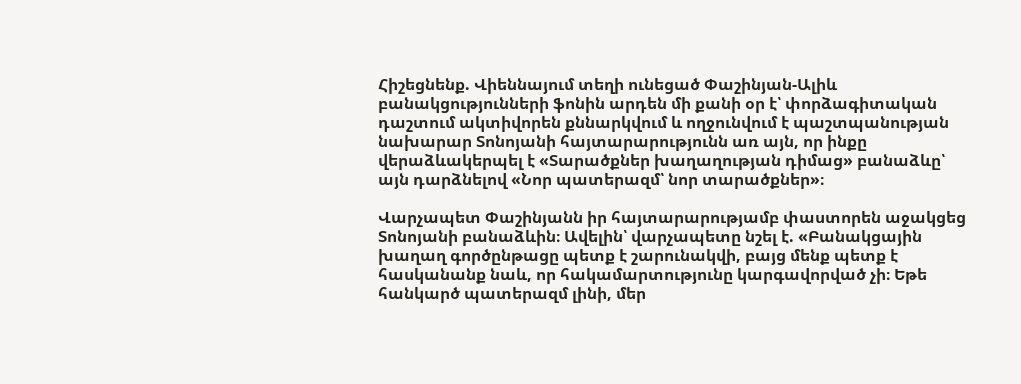Հիշեցնենք. Վիեննայում տեղի ունեցած Փաշինյան-Ալիև բանակցությունների ֆոնին արդեն մի քանի օր է՝ փորձագիտական դաշտում ակտիվորեն քննարկվում և ողջունվում է պաշտպանության նախարար Տոնոյանի հայտարարությունն առ այն, որ ինքը վերաձևակերպել է «Տարածքներ խաղաղության դիմաց» բանաձևը՝ այն դարձնելով «Նոր պատերազմ՝ նոր տարածքներ»։

Վարչապետ Փաշինյանն իր հայտարարությամբ փաստորեն աջակցեց Տոնոյանի բանաձևին։ Ավելին՝ վարչապետը նշել է. «Բանակցային խաղաղ գործընթացը պետք է շարունակվի, բայց մենք պետք է հասկանանք նաև, որ հակամարտությունը կարգավորված չի։ Եթե հանկարծ պատերազմ լինի, մեր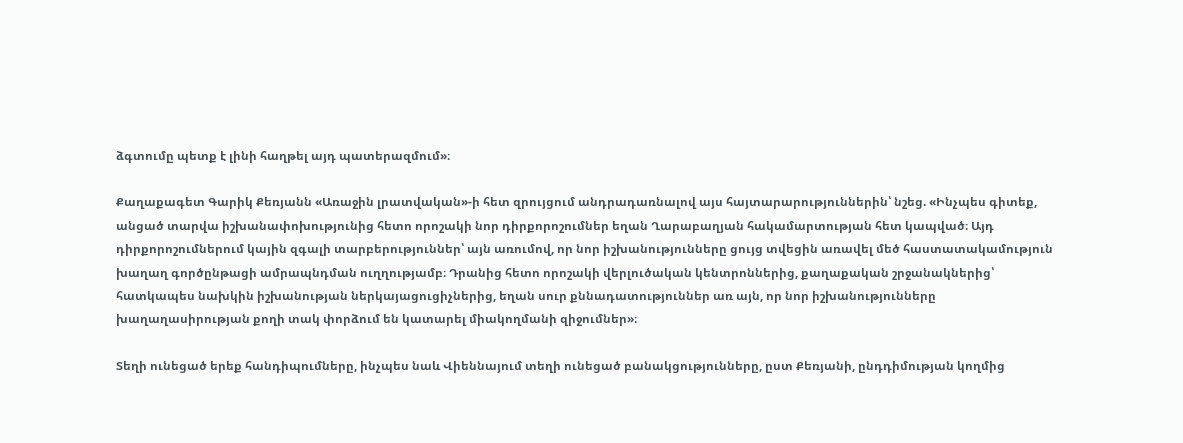ձգտումը պետք է լինի հաղթել այդ պատերազմում»։

Քաղաքագետ Գարիկ Քեռյանն «Առաջին լրատվական»-ի հետ զրույցում անդրադառնալով այս հայտարարություններին՝ նշեց. «Ինչպես գիտեք, անցած տարվա իշխանափոխությունից հետո որոշակի նոր դիրքորոշումներ եղան Ղարաբաղյան հակամարտության հետ կապված։ Այդ դիրքորոշումներում կային զգալի տարբերություններ՝ այն առումով, որ նոր իշխանությունները ցույց տվեցին առավել մեծ հաստատակամություն խաղաղ գործընթացի ամրապնդման ուղղությամբ։ Դրանից հետո որոշակի վերլուծական կենտրոններից, քաղաքական շրջանակներից՝ հատկապես նախկին իշխանության ներկայացուցիչներից, եղան սուր քննադատություններ առ այն, որ նոր իշխանությունները խաղաղասիրության քողի տակ փորձում են կատարել միակողմանի զիջումներ»։

Տեղի ունեցած երեք հանդիպումները, ինչպես նաև Վիեննայում տեղի ունեցած բանակցությունները, ըստ Քեռյանի, ընդդիմության կողմից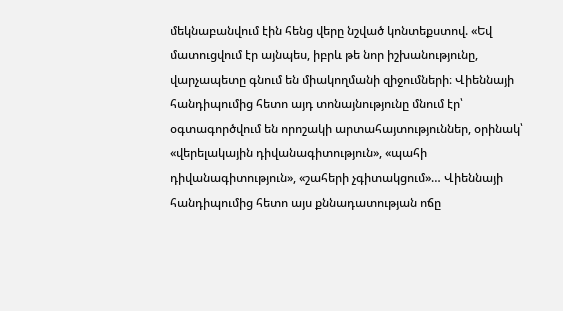մեկնաբանվում էին հենց վերը նշված կոնտեքստով. «Եվ մատուցվում էր այնպես, իբրև թե նոր իշխանությունը, վարչապետը գնում են միակողմանի զիջումների։ Վիեննայի հանդիպումից հետո այդ տոնայնությունը մնում էր՝ օգտագործվում են որոշակի արտահայտություններ, օրինակ՝ «վերելակային դիվանագիտություն», «պահի դիվանագիտություն», «շահերի չգիտակցում»… Վիեննայի հանդիպումից հետո այս քննադատության ոճը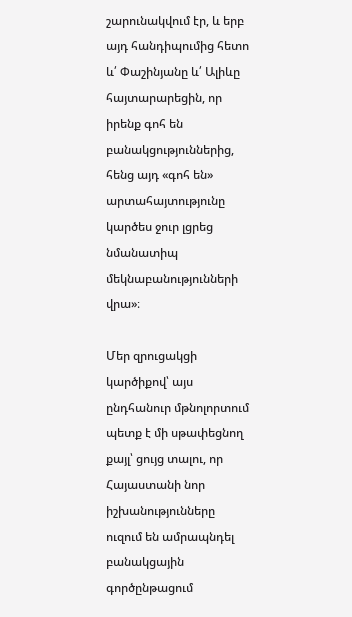շարունակվում էր, և երբ այդ հանդիպումից հետո և՛ Փաշինյանը և՛ Ալիևը հայտարարեցին, որ իրենք գոհ են բանակցություններից, հենց այդ «գոհ են» արտահայտությունը կարծես ջուր լցրեց նմանատիպ մեկնաբանությունների վրա»։

Մեր զրուցակցի կարծիքով՝ այս ընդհանուր մթնոլորտում պետք է մի սթափեցնող քայլ՝ ցույց տալու, որ Հայաստանի նոր իշխանությունները ուզում են ամրապնդել բանակցային գործընթացում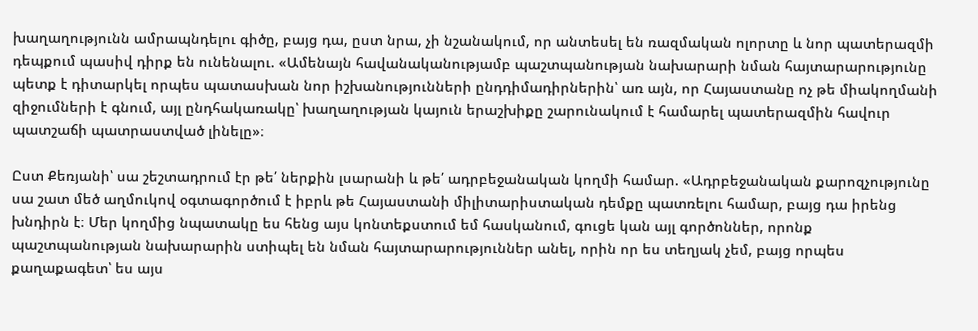խաղաղությունն ամրապնդելու գիծը, բայց դա, ըստ նրա, չի նշանակում, որ անտեսել են ռազմական ոլորտը և նոր պատերազմի դեպքում պասիվ դիրք են ունենալու. «Ամենայն հավանականությամբ պաշտպանության նախարարի նման հայտարարությունը պետք է դիտարկել որպես պատասխան նոր իշխանությունների ընդդիմադիրներին՝ առ այն, որ Հայաստանը ոչ թե միակողմանի զիջումների է գնում, այլ ընդհակառակը՝ խաղաղության կայուն երաշխիքը շարունակում է համարել պատերազմին հավուր պատշաճի պատրաստված լինելը»։

Ըստ Քեռյանի՝ սա շեշտադրում էր թե՛ ներքին լսարանի և թե՛ ադրբեջանական կողմի համար. «Ադրբեջանական քարոզչությունը սա շատ մեծ աղմուկով օգտագործում է իբրև թե Հայաստանի միլիտարիստական դեմքը պատռելու համար, բայց դա իրենց խնդիրն է։ Մեր կողմից նպատակը ես հենց այս կոնտեքստում եմ հասկանում, գուցե կան այլ գործոններ, որոնք պաշտպանության նախարարին ստիպել են նման հայտարարություններ անել, որին որ ես տեղյակ չեմ, բայց որպես քաղաքագետ՝ ես այս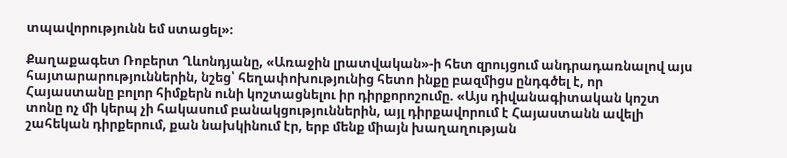տպավորությունն եմ ստացել»։

Քաղաքագետ Ռոբերտ Ղևոնդյանը, «Առաջին լրատվական»-ի հետ զրույցում անդրադառնալով այս հայտարարություններին, նշեց՝ հեղափոխությունից հետո ինքը բազմիցս ընդգծել է, որ Հայաստանը բոլոր հիմքերն ունի կոշտացնելու իր դիրքորոշումը. «Այս դիվանագիտական կոշտ տոնը ոչ մի կերպ չի հակասում բանակցություններին, այլ դիրքավորում է Հայաստանն ավելի շահեկան դիրքերում, քան նախկինում էր, երբ մենք միայն խաղաղության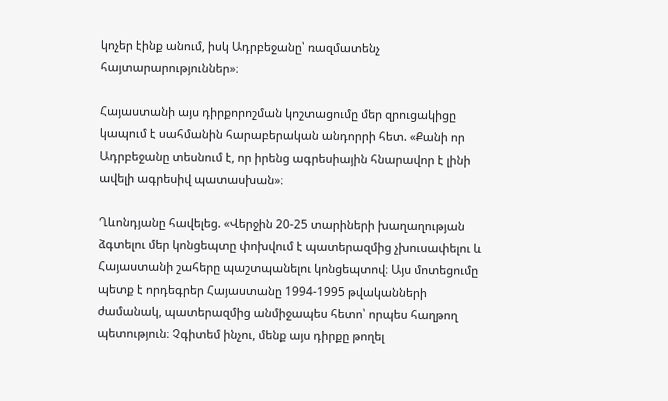կոչեր էինք անում, իսկ Ադրբեջանը՝ ռազմատենչ հայտարարություններ»։

Հայաստանի այս դիրքորոշման կոշտացումը մեր զրուցակիցը կապում է սահմանին հարաբերական անդորրի հետ. «Քանի որ Ադրբեջանը տեսնում է, որ իրենց ագրեսիային հնարավոր է լինի ավելի ագրեսիվ պատասխան»։

Ղևոնդյանը հավելեց. «Վերջին 20-25 տարիների խաղաղության ձգտելու մեր կոնցեպտը փոխվում է պատերազմից չխուսափելու և Հայաստանի շահերը պաշտպանելու կոնցեպտով։ Այս մոտեցումը պետք է որդեգրեր Հայաստանը 1994-1995 թվականների ժամանակ, պատերազմից անմիջապես հետո՝ որպես հաղթող պետություն։ Չգիտեմ ինչու, մենք այս դիրքը թողել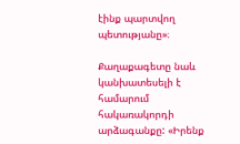էինք պարտվող պետությանը»։

Քաղաքագետը նաև կանխատեսելի է համարում հակառակորդի արձագանքը: «Իրենք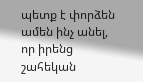պետք է փորձեն ամեն ինչ անել, որ իրենց շահեկան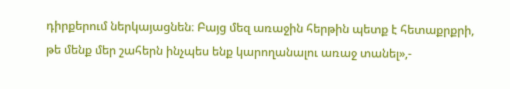դիրքերում ներկայացնեն։ Բայց մեզ առաջին հերթին պետք է հետաքրքրի, թե մենք մեր շահերն ինչպես ենք կարողանալու առաջ տանել»,-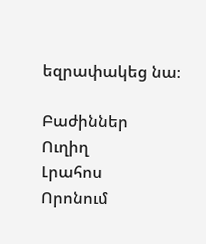եզրափակեց նա։

Բաժիններ
Ուղիղ
Լրահոս
Որոնում